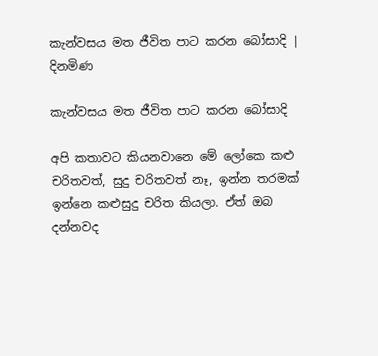කැන්වසය මත ජීවිත පාට කරන බෝසාදි | දිනමිණ

කැන්වසය මත ජීවිත පාට කරන බෝසාදි

අපි කතාවට කියනවානෙ මේ ලෝකෙ කළු චරිතවත්, සුදු චරිතවත් නෑ, ඉන්න තරමක් ඉන්නෙ කළුසුදු චරිත කියලා. ඒත් ඔබ දන්නවද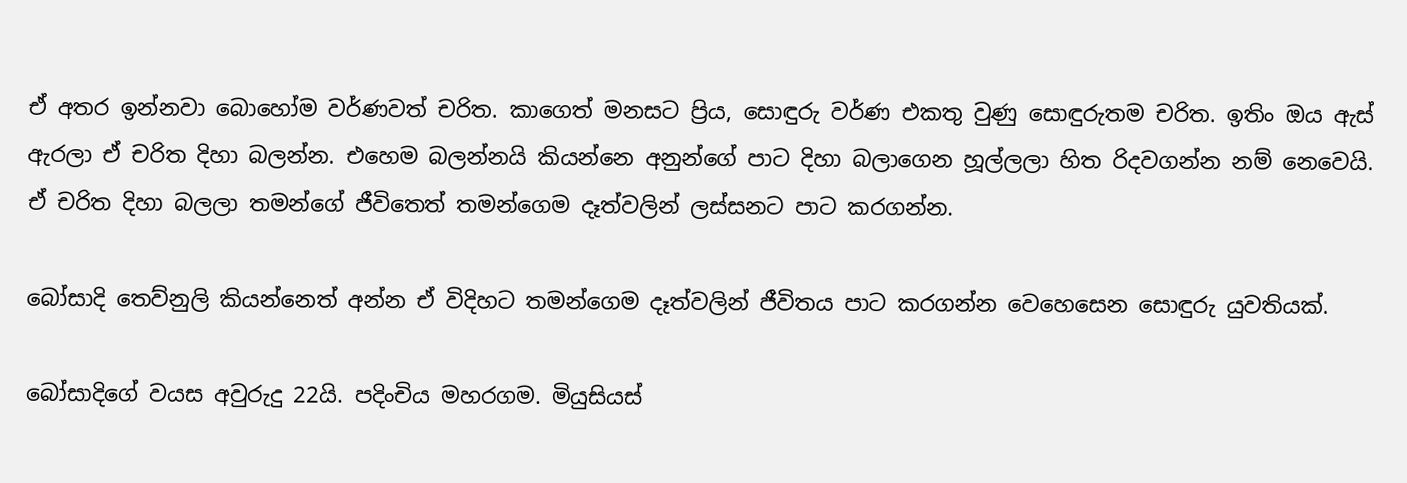ඒ අතර ඉන්නවා බොහෝම වර්ණවත් චරිත. කාගෙත් මනසට ප්‍රිය, සොඳුරු වර්ණ එකතු වුණු සොඳුරුතම චරිත. ඉතිං ඔය ඇස් ඇරලා ඒ චරිත දිහා බලන්න. එහෙම බලන්නයි කියන්නෙ අනුන්ගේ පාට දිහා බලාගෙන හූල්ලලා හිත රිදවගන්න නම් නෙවෙයි. ඒ චරිත දිහා බලලා තමන්ගේ ජීවිතෙත් තමන්ගෙම දෑත්වලින් ලස්සනට පාට කරගන්න.

බෝසාදි තෙව්නුලි කියන්නෙත් අන්න ඒ විදිහට තමන්ගෙම දෑත්වලින් ජීවිතය පාට කරගන්න වෙහෙසෙන සොඳුරු යුවතියක්.

බෝසාදිගේ වයස අවුරුදු 22යි. පදිංචිය මහරගම. මියුසියස්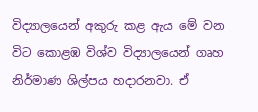විද්‍යාලයෙන් අකුරු කළ ඇය මේ වන විට කොළඹ විශ්ව විද්‍යාලයෙන් ගෘහ නිර්මාණ ශිල්පය හදාරනවා. ඒ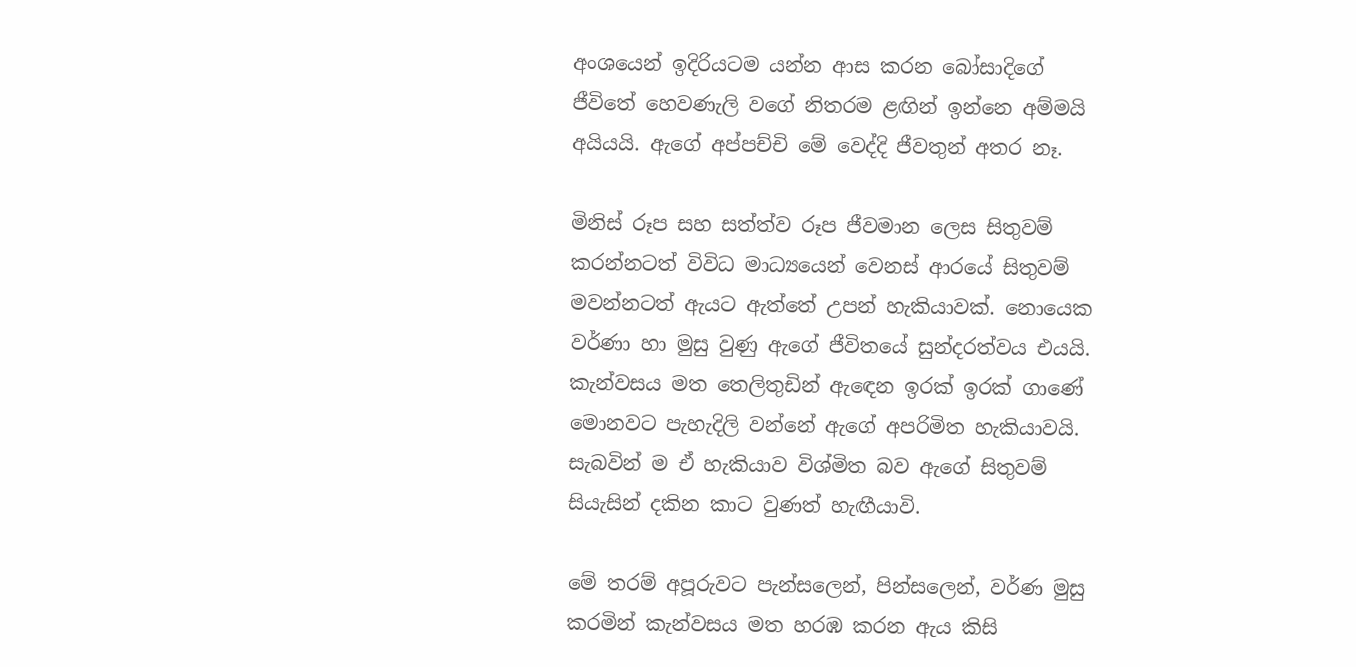අංශයෙන් ඉදිරියටම යන්න ආස කරන බෝසාදිගේ ජීවිතේ හෙවණැලි වගේ නිතරම ළඟින් ඉන්නෙ අම්මයි අයියයි. ඇගේ අප්පච්චි මේ වෙද්දි ජීවතුන් අතර නෑ.

මිනිස් රූප සහ සත්ත්ව රූප ජීවමාන ලෙස සිතුවම් කරන්නටත් විවිධ මාධ්‍යයෙන් වෙනස් ආරයේ සිතුවම් මවන්නටත් ඇයට ඇත්තේ උපන් හැකියාවක්. නොයෙක වර්ණා හා මුසු වුණු ඇගේ ජීවිතයේ සුන්දරත්වය එයයි. කැන්වසය මත තෙලිතුඩින් ඇඳෙන ඉරක් ඉරක් ගාණේ මොනවට පැහැදිලි වන්නේ ඇගේ අපරිමිත හැකියාවයි. සැබවින් ම ඒ හැකියාව විශ්මිත බව ඇගේ සිතුවම් සියැසින් දකින කාට වුණත් හැඟීයාවි.

මේ තරම් අපූරුවට පැන්සලෙන්, පින්සලෙන්, වර්ණ මුසු කරමින් කැන්වසය මත හරඹ කරන ඇය කිසි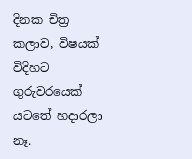දිනක චිත්‍ර කලාව, විෂයක් විදිහට ගුරුවරයෙක් යටතේ හදාරලා නෑ.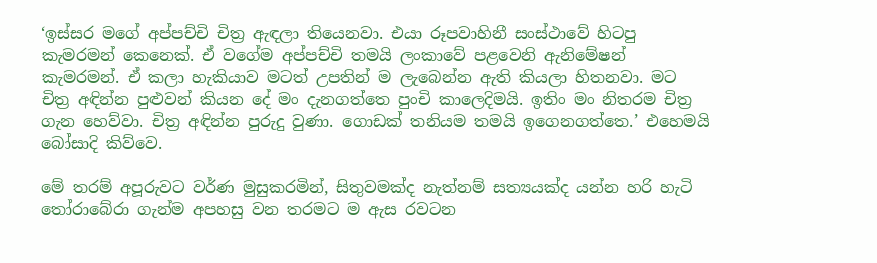‘ඉස්සර මගේ අප්පච්චි චිත්‍ර ඇඳලා තියෙනවා. එයා රූපවාහිනී සංස්ථාවේ හිටපු කැමරමන් කෙනෙක්. ඒ වගේම අප්පච්චි තමයි ලංකාවේ පළවෙනි ඇනිමේෂන් කැමරමන්. ඒ කලා හැකියාව මටත් උපතින් ම ලැබෙන්න ඇති කියලා හිතනවා. මට චිත්‍ර අඳින්න පුළුවන් කියන දේ මං දැනගත්තෙ පුංචි කාලෙදිමයි. ඉතිං මං නිතරම චිත්‍ර ගැන හෙව්වා. චිත්‍ර අඳින්න පුරුදු වුණා. ගොඩක් තනියම තමයි ඉගෙනගත්තෙ.’ එහෙමයි බෝසාදි කිව්වෙ.

මේ තරම් අපූරුවට වර්ණ මුසුකරමින්, සිතුවමක්ද නැත්නම් සත්‍යයක්ද යන්න හරි හැටි තෝරාබේරා ගැන්ම අපහසු වන තරමට ම ඇස රවටන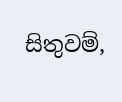සිතුවම්,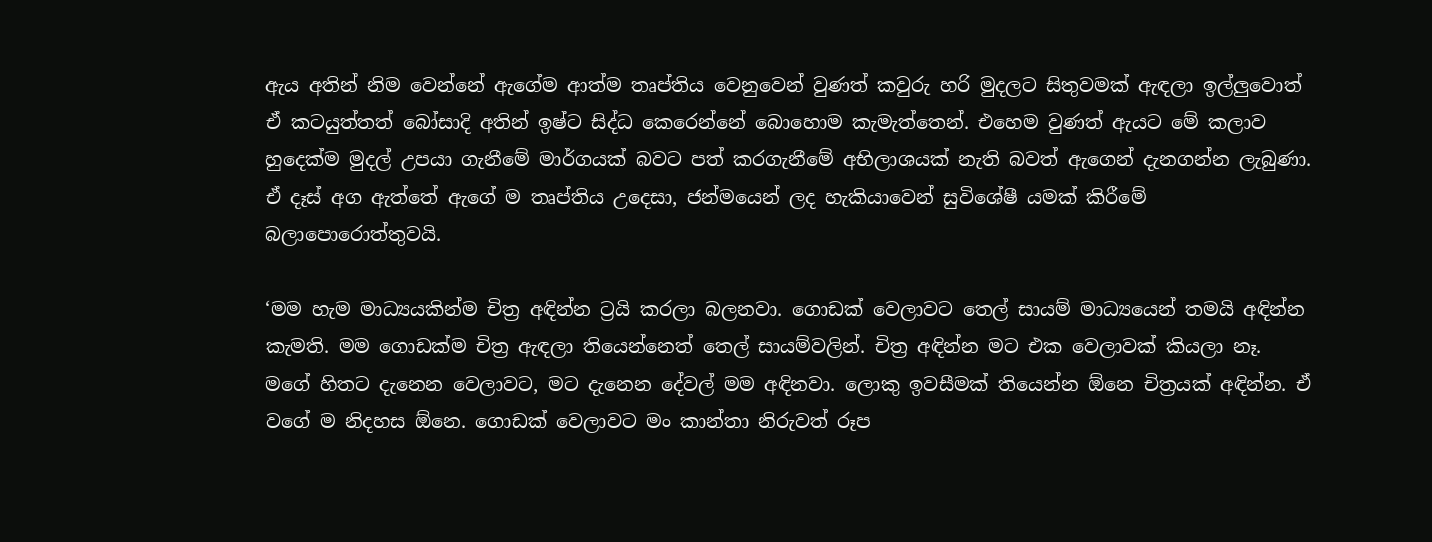ඇය අතින් නිම වෙන්නේ ඇගේම ආත්ම තෘප්තිය වෙනුවෙන් වුණත් කවුරු හරි මුදලට සිතුවමක් ඇඳලා ඉල්ලුවොත් ඒ කටයුත්තත් බෝසාදි අතින් ඉෂ්ට සිද්ධ කෙරෙන්නේ බොහොම කැමැත්තෙන්. එහෙම වුණත් ඇයට මේ කලාව හුදෙක්ම මුදල් උපයා ගැනීමේ මාර්ගයක් බවට පත් කරගැනීමේ අභිලාශයක් නැති බවත් ඇගෙන් දැනගන්න ලැබුණා. ඒ දෑස් අග ඇත්තේ ඇගේ ම තෘප්තිය උදෙසා, ජන්මයෙන් ලද හැකියාවෙන් සුවිශේෂී යමක් කිරීමේ බලාපොරොත්තුවයි.

‘මම හැම මාධ්‍යයකින්ම චිත්‍ර අඳින්න ට්‍රයි කරලා බලනවා. ගොඩක් වෙලාවට තෙල් සායම් මාධ්‍යයෙන් තමයි අඳින්න කැමති. මම ගොඩක්ම චිත්‍ර ඇඳලා තියෙන්නෙත් තෙල් සායම්වලින්. චිත්‍ර අඳින්න මට එක වෙලාවක් කියලා නෑ. මගේ හිතට දැනෙන වෙලාවට, මට දැනෙන දේවල් මම අඳිනවා. ලොකු ඉවසීමක් තියෙන්න ඕනෙ චිත්‍රයක් අඳින්න. ඒ වගේ ම නිදහස ඕනෙ. ගොඩක් වෙලාවට මං කාන්තා නිරුවත් රූප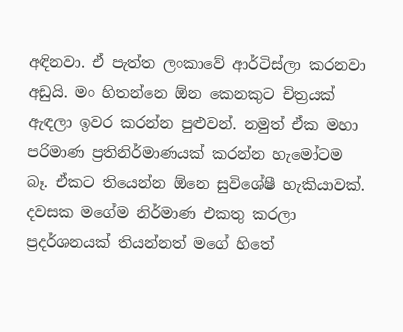අඳිනවා. ඒ පැත්ත ලංකාවේ ආර්ටිස්ලා කරනවා අඩුයි. මං හිතන්නෙ ඕන කෙනකුට චිත්‍රයක් ඇඳලා ඉවර කරන්න පුළුවන්. නමුත් ඒක මහා පරිමාණ ප්‍රතිනිර්මාණයක් කරන්න හැමෝටම බෑ. ඒකට තියෙන්න ඕනෙ සුවිශේෂී හැකියාවක්. දවසක මගේම නිර්මාණ එකතු කරලා ප්‍රදර්ශනයක් තියන්නත් මගේ හිතේ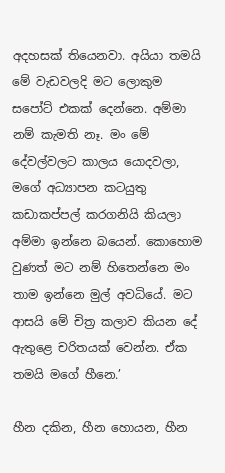අදහසක් තියෙනවා. අයියා තමයි මේ වැඩවලදි මට ලොකුම සපෝට් එකක් දෙන්නෙ. අම්මා නම් කැමති නෑ. මං මේ දේවල්වලට කාලය යොදවලා, මගේ අධ්‍යාපන කටයුතු කඩාකප්පල් කරගනියි කියලා අම්මා ඉන්නෙ බයෙන්. කොහොම වුණත් මට නම් හිතෙන්නෙ මං තාම ඉන්නෙ මුල් අවධියේ. මට ආසයි මේ චිත්‍ර කලාව කියන දේ ඇතුළෙ චරිතයක් වෙන්න. ඒක තමයි මගේ හීනෙ.’

හීන දකින, හීන හොයන, හීන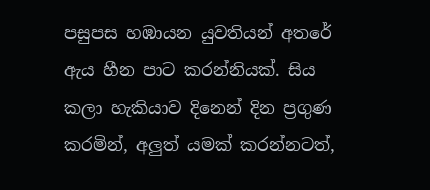පසුපස හඹායන යුවතියන් අතරේ ඇය හීන පාට කරන්නියක්. සිය කලා හැකියාව දිනෙන් දින ප්‍රගුණ කරමින්, අලුත් යමක් කරන්නටත්,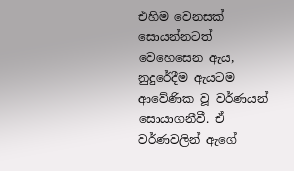එහිම වෙනසක් සොයන්නටත් වෙහෙසෙන ඇය, නුදුරේදීම ඇයටම ආවේණික වූ වර්ණයන් සොයාගනීවී. ඒ වර්ණවලින් ඇගේ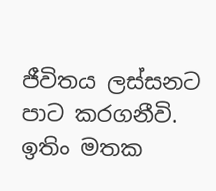ජීවිතය ලස්සනට පාට කරගනීවි. ඉතිං මතක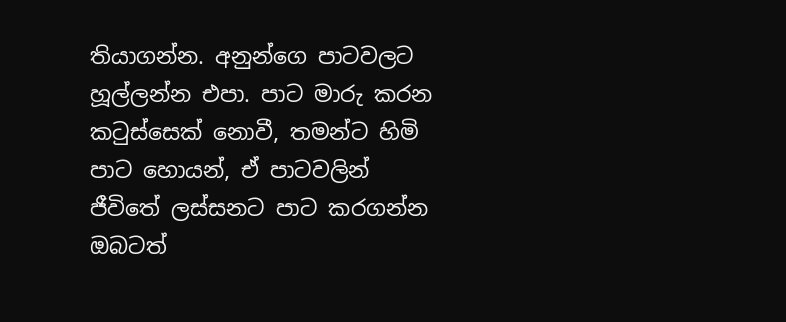තියාගන්න. අනුන්ගෙ පාටවලට හූල්ලන්න එපා. පාට මාරු කරන කටුස්සෙක් නොවී, තමන්ට හිමි පාට හොයන්, ඒ පාටවලින් ජීවිතේ ලස්සනට පාට කරගන්න ඔබටත්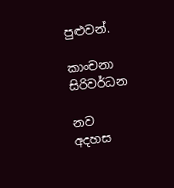පුළුවන්.

කාංචනා සිරිවර්ධන

නව අදහස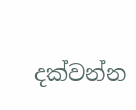දක්වන්න